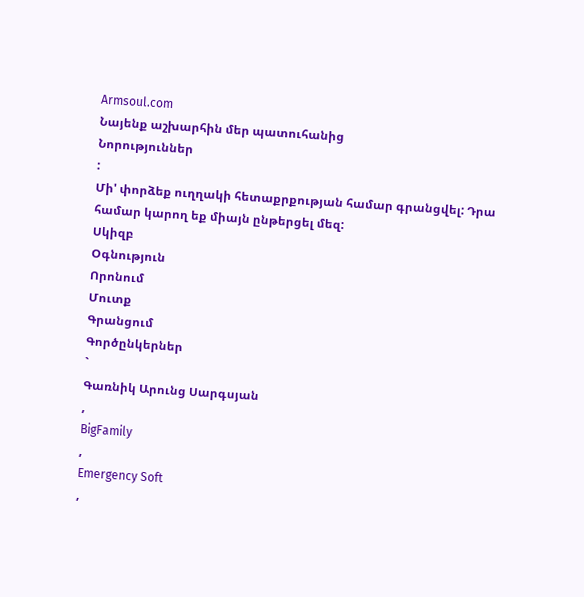Armsoul.com
Նայենք աշխարհին մեր պատուհանից
Նորություններ
:
Մի' փորձեք ուղղակի հետաքրքության համար գրանցվել: Դրա համար կարող եք միայն ընթերցել մեզ:
Սկիզբ
Օգնություն
Որոնում
Մուտք
Գրանցում
Գործընկերներ
`
Գառնիկ Արունց Սարգսյան
,
BigFamily
,
Emergency Soft
,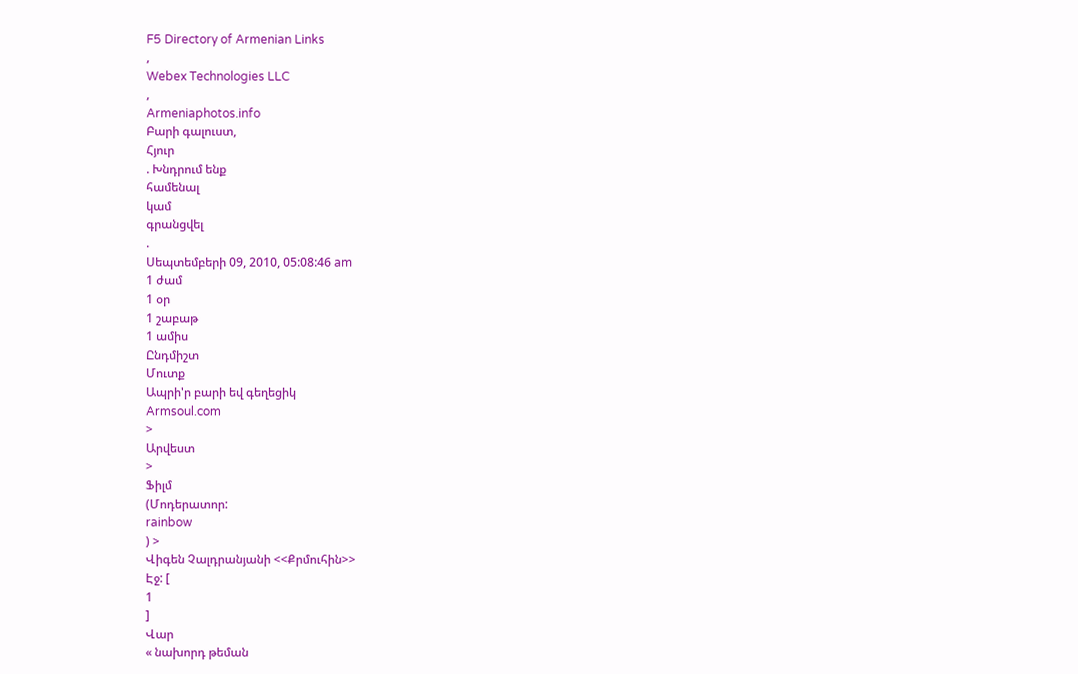F5 Directory of Armenian Links
,
Webex Technologies LLC
,
Armeniaphotos.info
Բարի գալուստ,
Հյուր
. Խնդրում ենք
համենալ
կամ
գրանցվել
.
Սեպտեմբերի 09, 2010, 05:08:46 am
1 ժամ
1 օր
1 շաբաթ
1 ամիս
Ընդմիշտ
Մուտք
Ապրի'ր բարի եվ գեղեցիկ
Armsoul.com
>
Արվեստ
>
Ֆիլմ
(Մոդերատոր:
rainbow
) >
Վիգեն Չալդրանյանի <<Քրմուհին>>
Էջ: [
1
]
Վար
« նախորդ թեման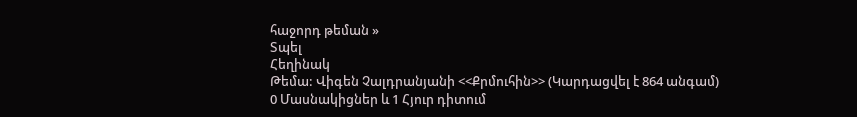հաջորդ թեման »
Տպել
Հեղինակ
Թեմա: Վիգեն Չալդրանյանի <<Քրմուհին>> (Կարդացվել է 864 անգամ)
0 Մասնակիցներ և 1 Հյուր դիտում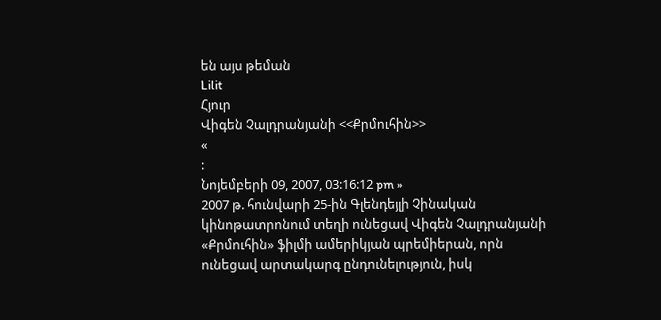են այս թեման
Lilit
Հյուր
Վիգեն Չալդրանյանի <<Քրմուհին>>
«
:
Նոյեմբերի 09, 2007, 03:16:12 pm »
2007 թ. հունվարի 25-ին Գլենդեյլի Չինական կինոթատրոնում տեղի ունեցավ Վիգեն Չալդրանյանի «Քրմուհին» ֆիլմի ամերիկյան պրեմիերան, որն ունեցավ արտակարգ ընդունելություն, իսկ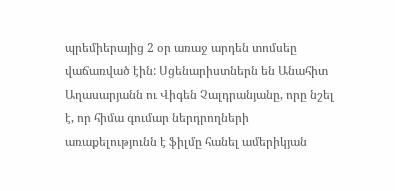պրեմիերայից 2 օր առաջ արդեն տոմսեը վաճառված էին: Սցենարիստներն են Անահիտ Աղասարյանն ու Վիգեն Չալդրանյանը, որը նշել է, որ հիմա գումար ներդրողների առաքելությունն է ֆիլմը հանել ամերիկյան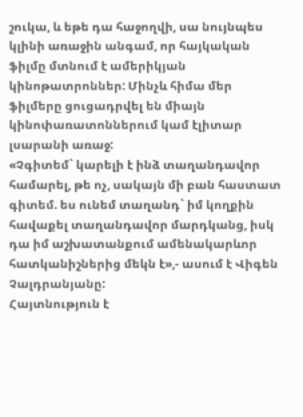շուկա, և եթե դա հաջողվի, սա նույնպես կլինի առաջին անգամ, որ հայկական ֆիլմը մտնում է ամերիկյան կինոթատրոններ: Մինչև հիմա մեր ֆիլմերը ցուցադրվել են միայն կինոփառատոններում կամ էլիտար լսարանի առաջ:
«Չգիտեմ` կարելի է ինձ տաղանդավոր համարել, թե ոչ, սակայն մի բան հաստատ գիտեմ. ես ունեմ տաղանդ` իմ կողքին հավաքել տաղանդավոր մարդկանց, իսկ դա իմ աշխատանքում ամենակարևոր հատկանիշներից մեկն է»,- ասում է Վիգեն Չալդրանյանը:
Հայտնություն է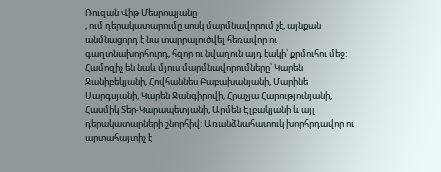Ռուզան Վիթ Մեսրոպյանը
, ում դերակատարումը սոսկ մարմնավորում չէ, այնքան անմնացորդ է նա տարրալուծվել հեռավոր ու գաղտնախորհուրդ, հզոր ու նվաղուն այդ էակի՝ քրմուհու մեջ: Համոզիչ են նաև մյուս մարմնավորումները՝ Կարեն Ջանիբեկյանի, Հովհաննես Բաբախանյանի, Մարինե Սարգսյանի, Կարեն Ջանգիրովի, Հրաչյա Հարությունյանի, Հասմիկ Տեր-Կարապետյանի, Արմեն Էլբակյանի և այլ դերակատարների շնորհիվ: Առանձնահատուկ խորհրդավոր ու արտահայտիչ է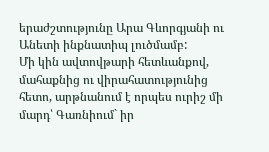երաժշտությունը Արա Գևորգյանի ու Անետի ինքնատիպ լուծմամբ:
Մի կին ավտովթարի հետևանքով, մահաքնից ու վիրահատությունից հետո, արթնանում է որպես ուրիշ մի մարդ՝ Գառնիում` իր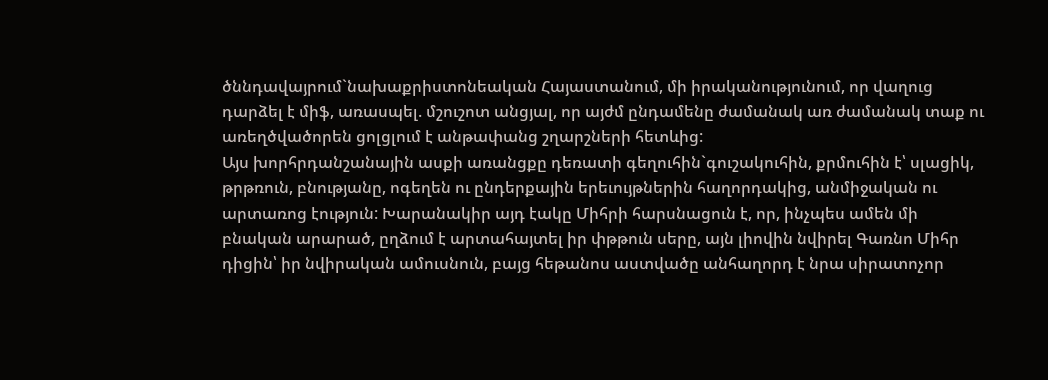ծննդավայրում`նախաքրիստոնեական Հայաստանում, մի իրականությունում, որ վաղուց դարձել է միֆ, առասպել. մշուշոտ անցյալ, որ այժմ ընդամենը ժամանակ առ ժամանակ տաք ու առեղծվածորեն ցոլցլում է անթափանց շղարշների հետևից:
Այս խորհրդանշանային ասքի առանցքը դեռատի գեղուհին`գուշակուհին, քրմուհին է՝ սլացիկ, թրթռուն, բնությանը, ոգեղեն ու ընդերքային երեւույթներին հաղորդակից, անմիջական ու արտառոց էություն: Խարանակիր այդ էակը Միհրի հարսնացուն է, որ, ինչպես ամեն մի բնական արարած, ըղձում է արտահայտել իր փթթուն սերը, այն լիովին նվիրել Գառնո Միհր դիցին՝ իր նվիրական ամուսնուն, բայց հեթանոս աստվածը անհաղորդ է նրա սիրատոչոր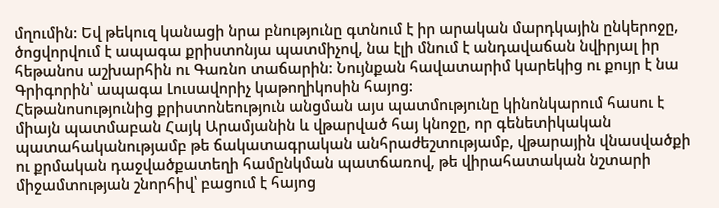մղումին: Եվ թեկուզ կանացի նրա բնությունը գտնում է իր արական մարդկային ընկերոջը, ծոցվորվում է ապագա քրիստոնյա պատմիչով, նա էլի մնում է անդավաճան նվիրյալ իր հեթանոս աշխարհին ու Գառնո տաճարին: Նույնքան հավատարիմ կարեկից ու քույր է նա Գրիգորին՝ ապագա Լուսավորիչ կաթողիկոսին հայոց:
Հեթանոսությունից քրիստոնեություն անցման այս պատմությունը կինոնկարում հասու է միայն պատմաբան Հայկ Արամյանին և վթարված հայ կնոջը, որ գենետիկական պատահականությամբ թե ճակատագրական անհրաժեշտությամբ, վթարային վնասվածքի ու քրմական դաջվածքատեղի համընկման պատճառով, թե վիրահատական նշտարի միջամտության շնորհիվ՝ բացում է հայոց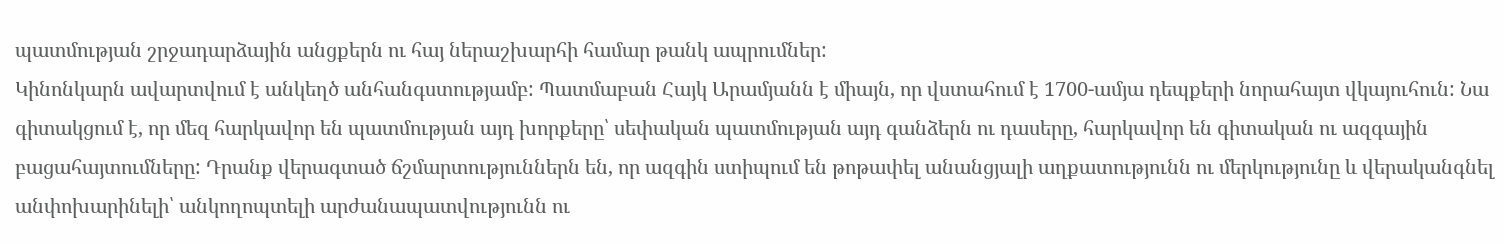պատմության շրջադարձային անցքերն ու հայ ներաշխարհի համար թանկ ապրումներ:
Կինոնկարն ավարտվում է անկեղծ անհանգստությամբ: Պատմաբան Հայկ Արամյանն է միայն, որ վստահում է 1700-ամյա դեպքերի նորահայտ վկայուհուն: Նա գիտակցում է, որ մեզ հարկավոր են պատմության այդ խորքերը՝ սեփական պատմության այդ գանձերն ու դասերը, հարկավոր են գիտական ու ազգային բացահայտումները: Դրանք վերագտած ճշմարտություններն են, որ ազգին ստիպում են թոթափել անանցյալի աղքատությունն ու մերկությունը և վերականգնել անփոխարինելի՝ անկողոպտելի արժանապատվությունն ու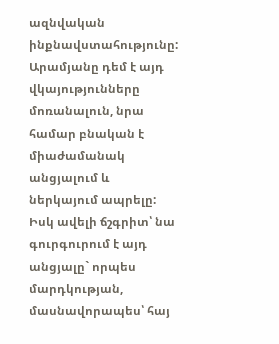ազնվական ինքնավստահությունը: Արամյանը դեմ է այդ վկայությունները մոռանալուն, նրա համար բնական է միաժամանակ անցյալում և ներկայում ապրելը: Իսկ ավելի ճշգրիտ՝ նա գուրգուրում է այդ անցյալը` որպես մարդկության, մասնավորապես՝ հայ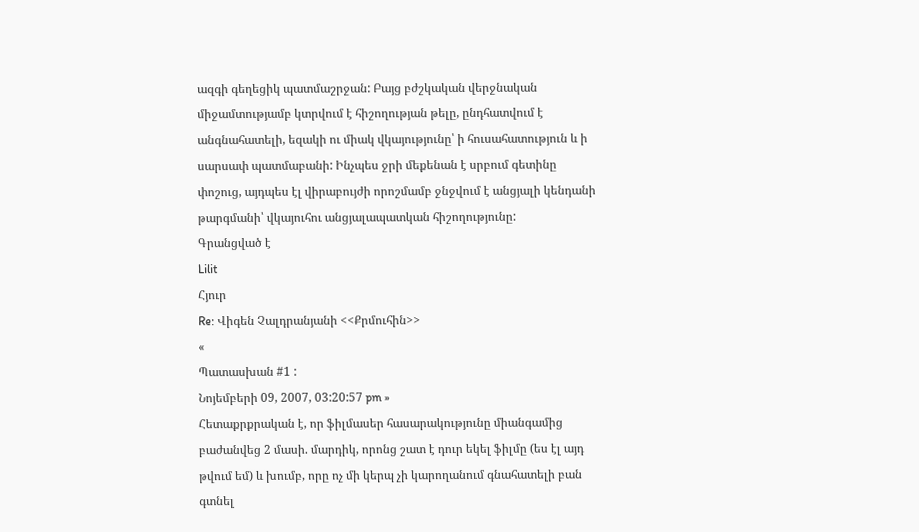ազգի գեղեցիկ պատմաշրջան: Բայց բժշկական վերջնական միջամտությամբ կտրվում է հիշողության թելը, ընդհատվում է անգնահատելի, եզակի ու միակ վկայությունը՝ ի հուսահատություն և ի սարսափ պատմաբանի: Ինչպես ջրի մեքենան է սրբում գետինը փոշուց, այդպես էլ վիրաբույժի որոշմամբ ջնջվում է անցյալի կենդանի թարգմանի՝ վկայուհու անցյալապատկան հիշողությունը:
Գրանցված է
Lilit
Հյուր
Re: Վիգեն Չալդրանյանի <<Քրմուհին>>
«
Պատասխան #1 :
Նոյեմբերի 09, 2007, 03:20:57 pm »
Հետաքրքրական է, որ ֆիլմասեր հասարակությունը միանգամից բաժանվեց 2 մասի. մարդիկ, որոնց շատ է դուր եկել ֆիլմը (ես էլ այդ թվում եմ) և խումբ, որը ոչ մի կերպ չի կարողանում գնահատելի բան գտնել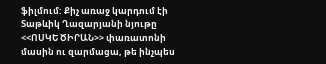ֆիլմում: Քիչ առաջ կարդում էի Տաթևիկ Ղազարյանի նյութը <<ՈՍԿԵ ԾԻՐԱՆ>> փառատոնի մասին ու զարմացա, թե ինչպես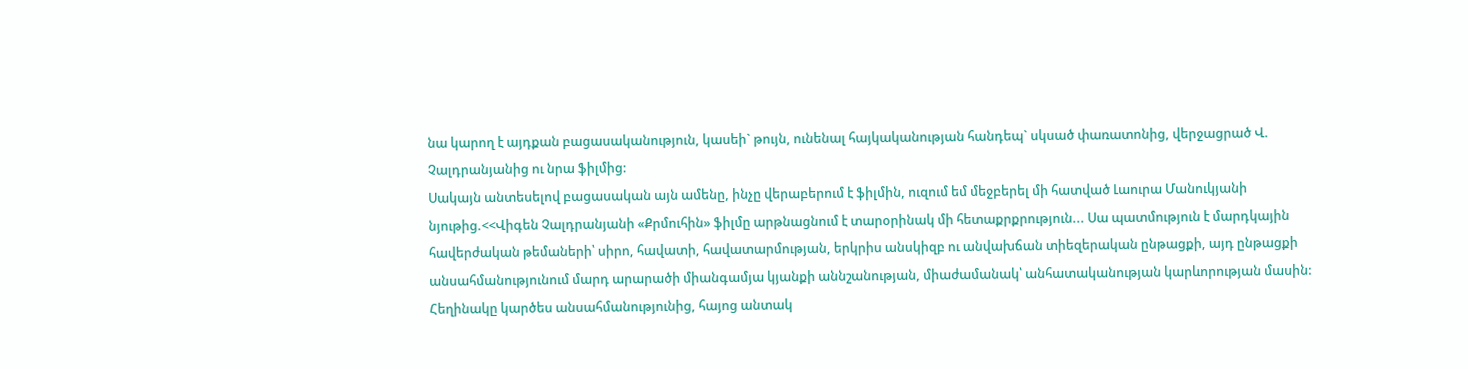նա կարող է այդքան բացասականություն, կասեի` թույն, ունենալ հայկականության հանդեպ` սկսած փառատոնից, վերջացրած Վ. Չալդրանյանից ու նրա ֆիլմից:
Սակայն անտեսելով բացասական այն ամենը, ինչը վերաբերում է ֆիլմին, ուզում եմ մեջբերել մի հատված Լաուրա Մանուկյանի նյութից.<<Վիգեն Չալդրանյանի «Քրմուհին» ֆիլմը արթնացնում է տարօրինակ մի հետաքրքրություն... Սա պատմություն է մարդկային հավերժական թեմաների՝ սիրո, հավատի, հավատարմության, երկրիս անսկիզբ ու անվախճան տիեզերական ընթացքի, այդ ընթացքի անսահմանությունում մարդ արարածի միանգամյա կյանքի աննշանության, միաժամանակ՝ անհատականության կարևորության մասին: Հեղինակը կարծես անսահմանությունից, հայոց անտակ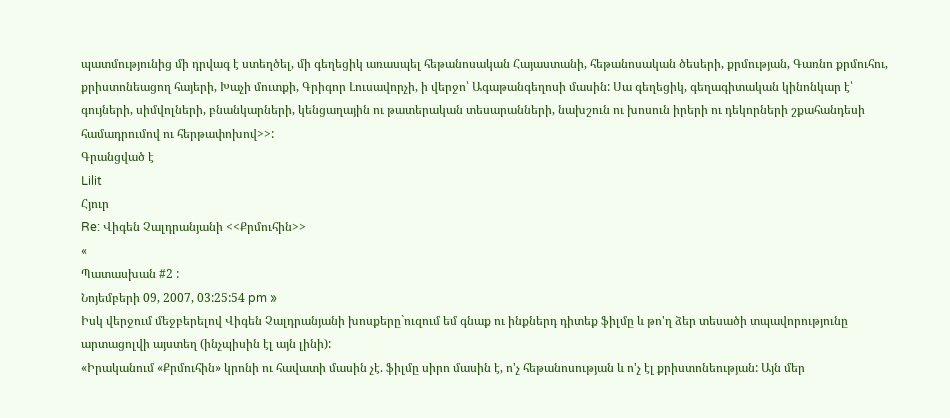պատմությունից մի դրվագ է ստեղծել, մի գեղեցիկ առասպել հեթանոսական Հայաստանի, հեթանոսական ծեսերի, քրմության, Գառնո քրմուհու, քրիստոնեացող հայերի, Խաչի մուտքի, Գրիգոր Լուսավորչի, ի վերջո՝ Ագաթանգեղոսի մասին: Սա գեղեցիկ, գեղագիտական կինոնկար է՝ գույների, սիմվոլների, բնանկարների, կենցաղային ու թատերական տեսարանների, նախշուն ու խոսուն իրերի ու դեկորների շքահանդեսի համադրումով ու հերթափոխով>>:
Գրանցված է
Lilit
Հյուր
Re: Վիգեն Չալդրանյանի <<Քրմուհին>>
«
Պատասխան #2 :
Նոյեմբերի 09, 2007, 03:25:54 pm »
Իսկ վերջում մեջբերելով Վիգեն Չալդրանյանի խոսքերը`ուզում եմ գնաք ու ինքներդ դիտեք ֆիլմը և թո'ղ ձեր տեսածի տպավորությունը արտացոլվի այստեղ (ինչպիսին էլ այն լինի):
«Իրականում «Քրմուհին» կրոնի ու հավատի մասին չէ. ֆիլմը սիրո մասին է, ո'չ հեթանոսության և ո'չ էլ քրիստոնեության: Այն մեր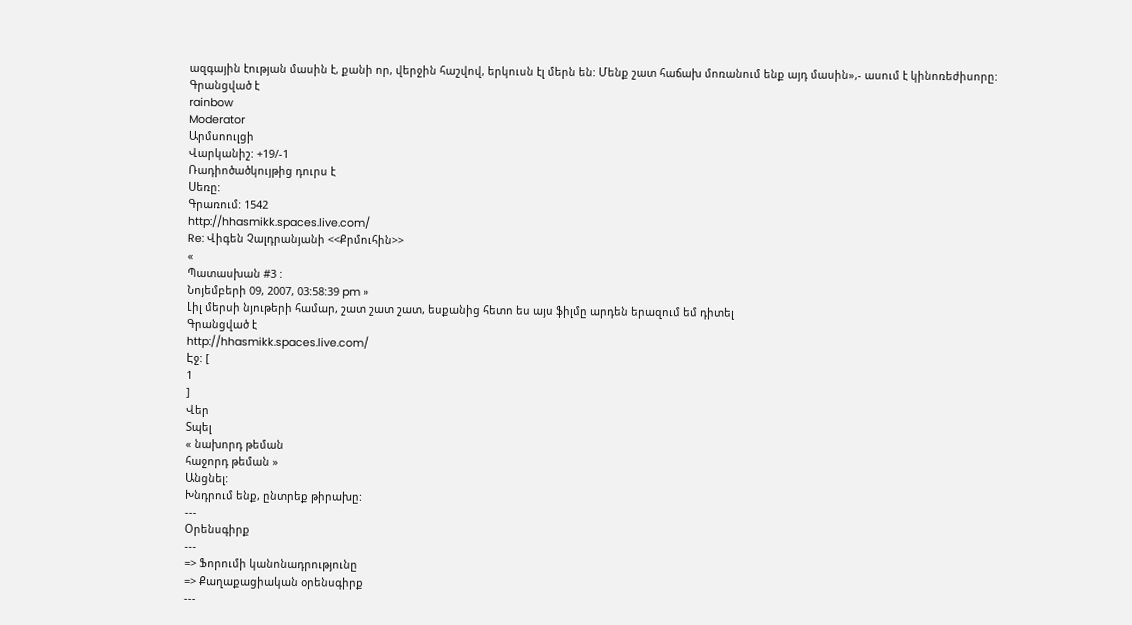ազգային էության մասին է, քանի որ, վերջին հաշվով, երկուսն էլ մերն են: Մենք շատ հաճախ մոռանում ենք այդ մասին»,- ասում է կինոռեժիսորը:
Գրանցված է
rainbow
Moderator
Արմսոուլցի
Վարկանիշ: +19/-1
Ռադիոծածկույթից դուրս է
Սեռը:
Գրառում: 1542
http://hhasmikk.spaces.live.com/
Re: Վիգեն Չալդրանյանի <<Քրմուհին>>
«
Պատասխան #3 :
Նոյեմբերի 09, 2007, 03:58:39 pm »
Լիլ մերսի նյութերի համար, շատ շատ շատ, եսքանից հետո ես այս ֆիլմը արդեն երազում եմ դիտել
Գրանցված է
http://hhasmikk.spaces.live.com/
Էջ: [
1
]
Վեր
Տպել
« նախորդ թեման
հաջորդ թեման »
Անցնել:
Խնդրում ենք, ընտրեք թիրախը:
---
Օրենսգիրք
---
=> Ֆորումի կանոնադրությունը
=> Քաղաքացիական օրենսգիրք
---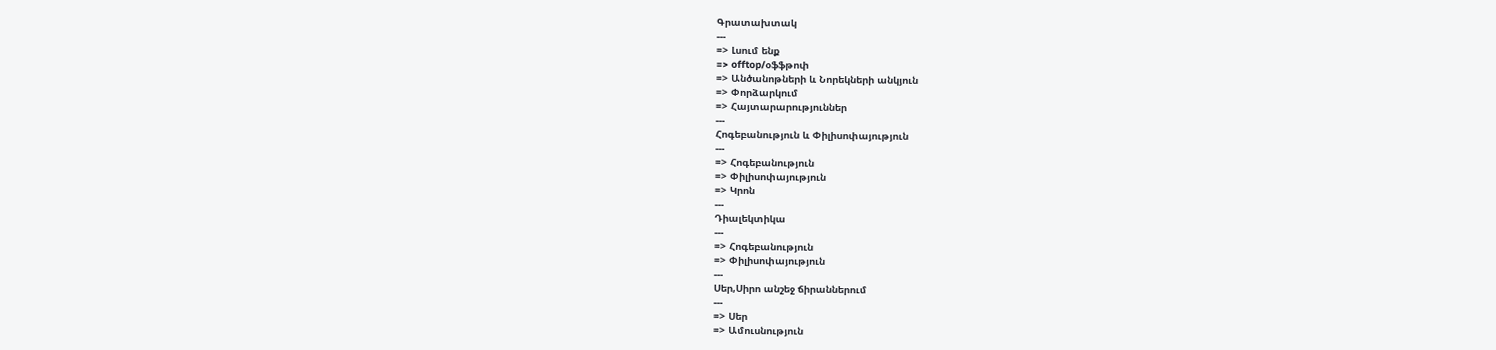Գրատախտակ
---
=> Լսում ենք
=> offtop/օֆֆթոփ
=> Անծանոթների և Նորեկների անկյուն
=> Փորձարկում
=> Հայտարարություններ
---
Հոգեբանություն և Փիլիսոփայություն
---
=> Հոգեբանություն
=> Փիլիսոփայություն
=> Կրոն
---
Դիալեկտիկա
---
=> Հոգեբանություն
=> Փիլիսոփայություն
---
Սեր,Սիրո անշեջ ճիրաններում
---
=> Սեր
=> Ամուսնություն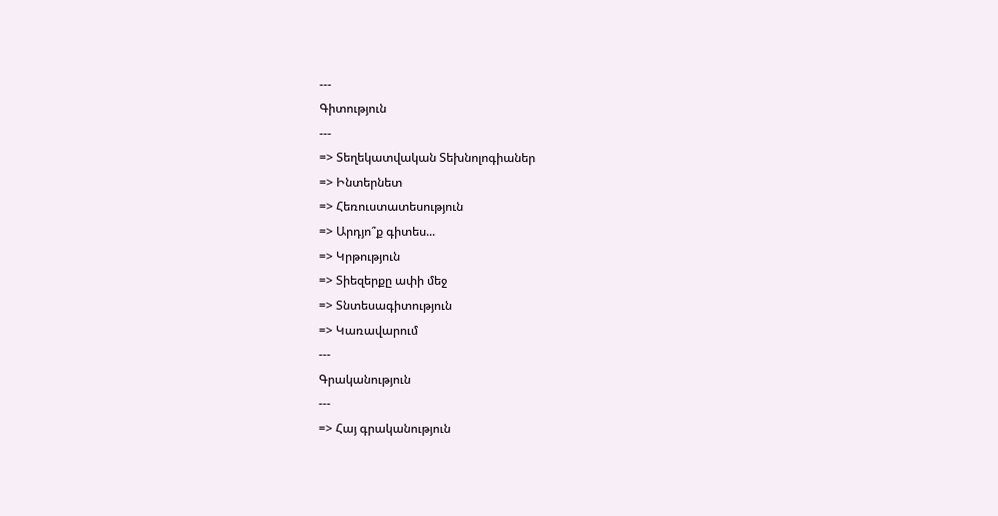---
Գիտություն
---
=> Տեղեկատվական Տեխնոլոգիաներ
=> Ինտերնետ
=> Հեռուստատեսություն
=> Արդյո՞ք գիտես...
=> Կրթություն
=> Տիեզերքը ափի մեջ
=> Տնտեսագիտություն
=> Կառավարում
---
Գրականություն
---
=> Հայ գրականություն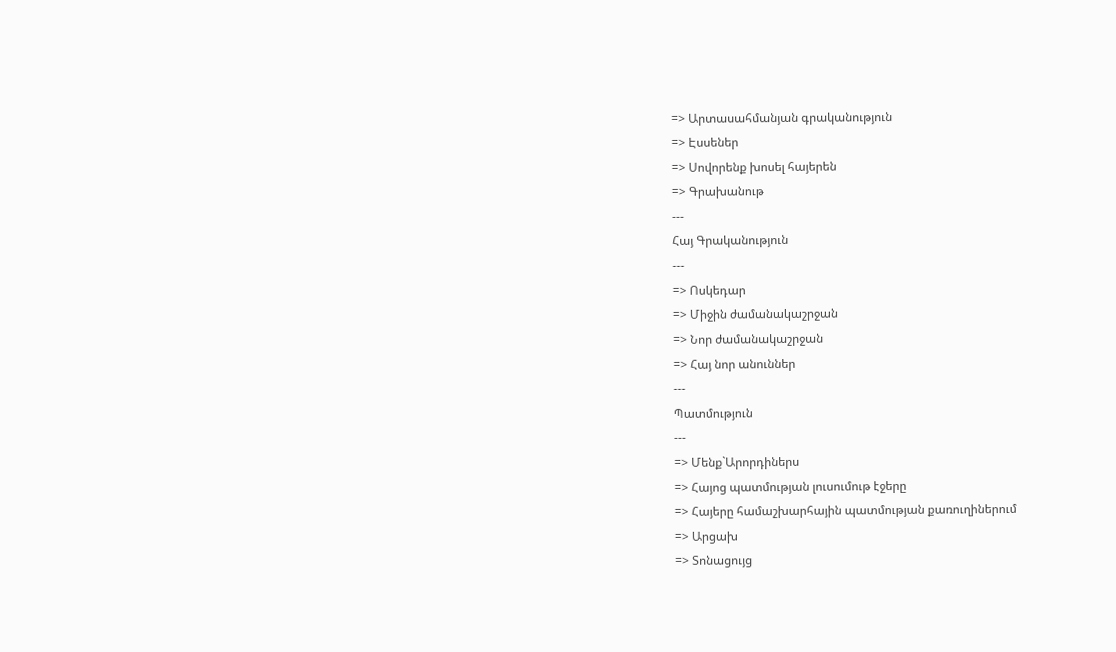=> Արտասահմանյան գրականություն
=> Էսսեներ
=> Սովորենք խոսել հայերեն
=> Գրախանութ
---
Հայ Գրականություն
---
=> Ոսկեդար
=> Միջին ժամանակաշրջան
=> Նոր ժամանակաշրջան
=> Հայ նոր անուններ
---
Պատմություն
---
=> Մենք`Արորդիներս
=> Հայոց պատմության լուսումութ էջերը
=> Հայերը համաշխարհային պատմության քառուղիներում
=> Արցախ
=> Տոնացույց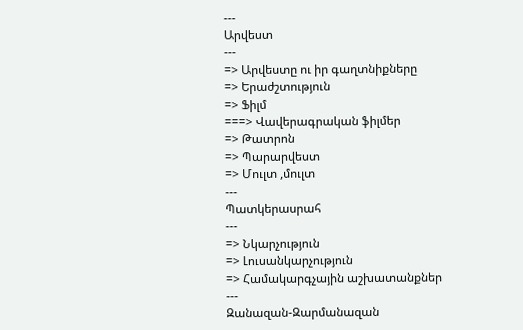---
Արվեստ
---
=> Արվեստը ու իր գաղտնիքները
=> Երաժշտություն
=> Ֆիլմ
===> Վավերագրական ֆիլմեր
=> Թատրոն
=> Պարարվեստ
=> Մուլտ ,մուլտ
---
Պատկերասրահ
---
=> Նկարչություն
=> Լուսանկարչություն
=> Համակարգչային աշխատանքներ
---
Զանազան-Զարմանազան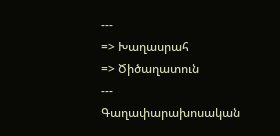---
=> Խաղասրահ
=> Ծիծաղատուն
---
Գաղափարախոսական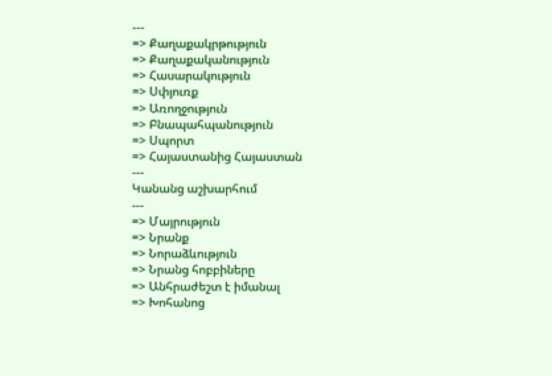---
=> Քաղաքակրթություն
=> Քաղաքականություն
=> Հասարակություն
=> Սփյուռք
=> Առողջություն
=> Բնապահպանություն
=> Սպորտ
=> Հայաստանից Հայաստան
---
Կանանց աշխարհում
---
=> Մայրություն
=> Նրանք
=> Նորաձևություն
=> Նրանց հոբբիները
=> Անհրաժեշտ է իմանալ
=> Խոհանոց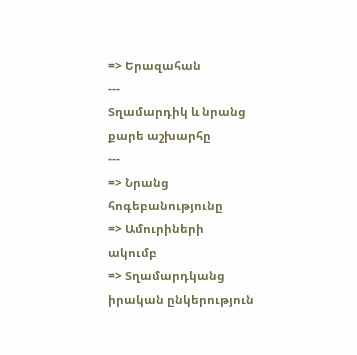=> Երազահան
---
Տղամարդիկ և նրանց քարե աշխարհը
---
=> Նրանց հոգեբանությունը
=> Ամուրիների ակումբ
=> Տղամարդկանց իրական ընկերություն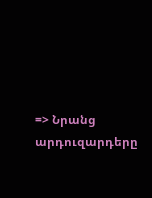=> Նրանց արդուզարդերը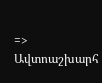=> Ավտոաշխարհ